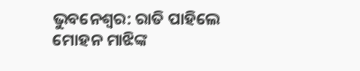ଭୁବନେଶ୍ୱର: ରାତି ପାହିଲେ ମୋହନ ମାଝିଙ୍କ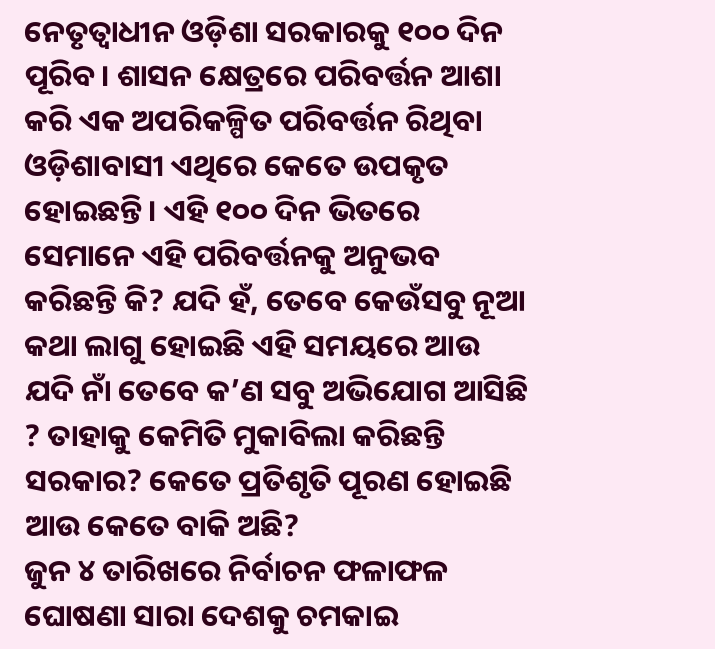ନେତୃତ୍ୱାଧୀନ ଓଡ଼ିଶା ସରକାରକୁ ୧୦୦ ଦିନ ପୂରିବ। ଶାସନ କ୍ଷେତ୍ରରେ ପରିବର୍ତ୍ତନ ଆଶା କରି ଏକ ଅପରିକଳ୍ପିତ ପରିବର୍ତ୍ତନ ରିଥିବା ଓଡ଼ିଶାବାସୀ ଏଥିରେ କେତେ ଉପକୃତ ହୋଇଛନ୍ତି। ଏହି ୧୦୦ ଦିନ ଭିତରେ ସେମାନେ ଏହି ପରିବର୍ତ୍ତନକୁ ଅନୁଭବ କରିଛନ୍ତି କି? ଯଦି ହଁ, ତେବେ କେଉଁସବୁ ନୂଆ କଥା ଲାଗୁ ହୋଇଛି ଏହି ସମୟରେ ଆଉ ଯଦି ନାଁ ତେବେ କ’ଣ ସବୁ ଅଭିଯୋଗ ଆସିଛି ? ତାହାକୁ କେମିତି ମୁକାବିଲା କରିଛନ୍ତି ସରକାର? କେତେ ପ୍ରତିଶୃତି ପୂରଣ ହୋଇଛି ଆଉ କେତେ ବାକି ଅଛି?
ଜୁନ ୪ ତାରିଖରେ ନିର୍ବାଚନ ଫଳାଫଳ ଘୋଷଣା ସାରା ଦେଶକୁ ଚମକାଇ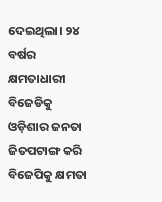ଦେଇଥିଲା। ୨୪ ବର୍ଷର କ୍ଷମତାଧାରୀ ବିଜେଡିକୁ ଓଡ଼ିଶାର ଜନତା ଜିତପଟାଙ୍ଗ କରି ବିଜେପିକୁ କ୍ଷମତା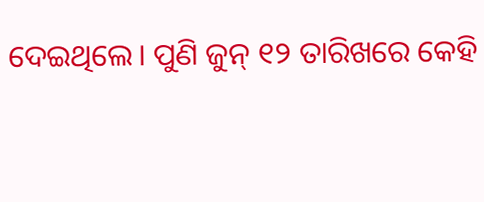ଦେଇଥିଲେ। ପୁଣି ଜୁନ୍ ୧୨ ତାରିଖରେ କେହି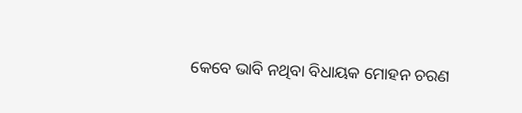କେବେ ଭାବି ନଥିବା ବିଧାୟକ ମୋହନ ଚରଣ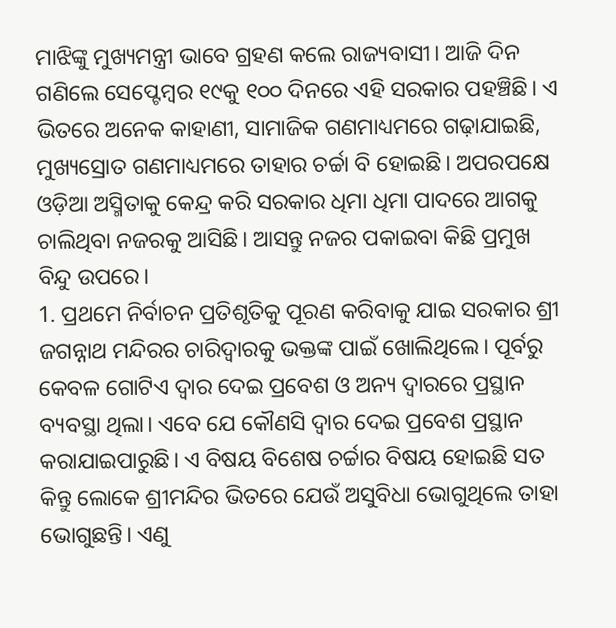ମାଝିଙ୍କୁ ମୁଖ୍ୟମନ୍ତ୍ରୀ ଭାବେ ଗ୍ରହଣ କଲେ ରାଜ୍ୟବାସୀ। ଆଜି ଦିନ ଗଣିଲେ ସେପ୍ଟେମ୍ବର ୧୯କୁ ୧୦୦ ଦିନରେ ଏହି ସରକାର ପହଞ୍ଚିଛି। ଏ ଭିତରେ ଅନେକ କାହାଣୀ, ସାମାଜିକ ଗଣମାଧ୍ୟମରେ ଗଢ଼ାଯାଇଛି, ମୁଖ୍ୟସ୍ରୋତ ଗଣମାଧ୍ୟମରେ ତାହାର ଚର୍ଚ୍ଚା ବି ହୋଇଛି। ଅପରପକ୍ଷେ ଓଡ଼ିଆ ଅସ୍ମିତାକୁ କେନ୍ଦ୍ର କରି ସରକାର ଧିମା ଧିମା ପାଦରେ ଆଗକୁ ଚାଲିଥିବା ନଜରକୁ ଆସିଛି। ଆସନ୍ତୁ ନଜର ପକାଇବା କିଛି ପ୍ରମୁଖ ବିନ୍ଦୁ ଉପରେ।
1. ପ୍ରଥମେ ନିର୍ବାଚନ ପ୍ରତିଶୃତିକୁ ପୂରଣ କରିବାକୁ ଯାଇ ସରକାର ଶ୍ରୀ ଜଗନ୍ନାଥ ମନ୍ଦିରର ଚାରିଦ୍ୱାରକୁ ଭକ୍ତଙ୍କ ପାଇଁ ଖୋଲିଥିଲେ। ପୂର୍ବରୁ କେବଳ ଗୋଟିଏ ଦ୍ୱାର ଦେଇ ପ୍ରବେଶ ଓ ଅନ୍ୟ ଦ୍ୱାରରେ ପ୍ରସ୍ଥାନ ବ୍ୟବସ୍ଥା ଥିଲା। ଏବେ ଯେ କୌଣସି ଦ୍ୱାର ଦେଇ ପ୍ରବେଶ ପ୍ରସ୍ଥାନ କରାଯାଇପାରୁଛି। ଏ ବିଷୟ ବିଶେଷ ଚର୍ଚ୍ଚାର ବିଷୟ ହୋଇଛି ସତ କିନ୍ତୁ ଲୋକେ ଶ୍ରୀମନ୍ଦିର ଭିତରେ ଯେଉଁ ଅସୁବିଧା ଭୋଗୁଥିଲେ ତାହା ଭୋଗୁଛନ୍ତି। ଏଣୁ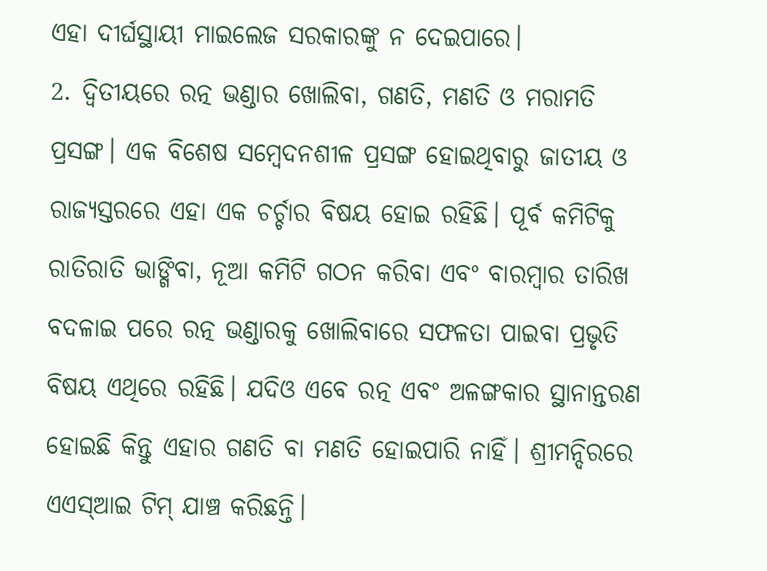ଏହା ଦୀର୍ଘସ୍ଥାୟୀ ମାଇଲେଜ ସରକାରଙ୍କୁ ନ ଦେଇପାରେ।
2. ଦ୍ୱିତୀୟରେ ରତ୍ନ ଭଣ୍ଡାର ଖୋଲିବା, ଗଣତି, ମଣତି ଓ ମରାମତି ପ୍ରସଙ୍ଗ। ଏକ ବିଶେଷ ସମ୍ବେଦନଶୀଳ ପ୍ରସଙ୍ଗ ହୋଇଥିବାରୁ ଜାତୀୟ ଓ ରାଜ୍ୟସ୍ତରରେ ଏହା ଏକ ଚର୍ଚ୍ଚାର ବିଷୟ ହୋଇ ରହିଛି। ପୂର୍ବ କମିଟିକୁ ରାତିରାତି ଭାଙ୍ଗିବା, ନୂଆ କମିଟି ଗଠନ କରିବା ଏବଂ ବାରମ୍ବାର ତାରିଖ ବଦଳାଇ ପରେ ରତ୍ନ ଭଣ୍ଡାରକୁ ଖୋଲିବାରେ ସଫଳତା ପାଇବା ପ୍ରଭୃତି ବିଷୟ ଏଥିରେ ରହିଛି। ଯଦିଓ ଏବେ ରତ୍ନ ଏବଂ ଅଳଙ୍ଗକାର ସ୍ଥାନାନ୍ତରଣ ହୋଇଛି କିନ୍ତୁ ଏହାର ଗଣତି ବା ମଣତି ହୋଇପାରି ନାହିଁ। ଶ୍ରୀମନ୍ଦିରରେ ଏଏସ୍ଆଇ ଟିମ୍ ଯାଞ୍ଚ କରିଛନ୍ତି।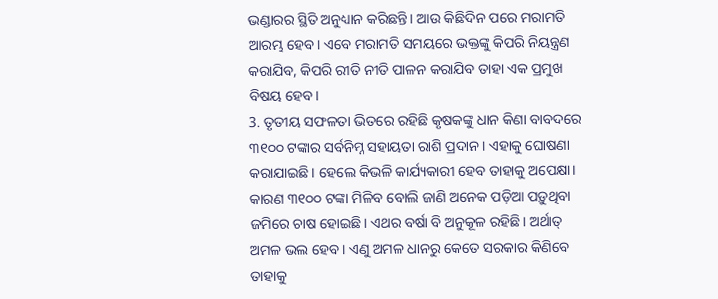ଭଣ୍ଡାରର ସ୍ଥିତି ଅନୁଧ୍ୟାନ କରିଛନ୍ତି। ଆଉ କିଛିଦିନ ପରେ ମରାମତି ଆରମ୍ଭ ହେବ। ଏବେ ମରାମତି ସମୟରେ ଭକ୍ତଙ୍କୁ କିପରି ନିୟନ୍ତ୍ରଣ କରାଯିବ, କିପରି ରୀତି ନୀତି ପାଳନ କରାଯିବ ତାହା ଏକ ପ୍ରମୁଖ ବିଷୟ ହେବ।
3. ତୃତୀୟ ସଫଳତା ଭିତରେ ରହିଛି କୃଷକଙ୍କୁ ଧାନ କିଣା ବାବଦରେ ୩୧୦୦ ଟଙ୍କାର ସର୍ବନିମ୍ନ ସହାୟତା ରାଶି ପ୍ରଦାନ। ଏହାକୁ ଘୋଷଣା କରାଯାଇଛି। ହେଲେ କିଭଳି କାର୍ଯ୍ୟକାରୀ ହେବ ତାହାକୁ ଅପେକ୍ଷା। କାରଣ ୩୧୦୦ ଟଙ୍କା ମିଳିବ ବୋଲି ଜାଣି ଅନେକ ପଡ଼ିଆ ପଡ଼ୁଥିବା ଜମିରେ ଚାଷ ହୋଇଛି। ଏଥର ବର୍ଷା ବି ଅନୁକୂଳ ରହିଛି। ଅର୍ଥାତ୍ ଅମଳ ଭଲ ହେବ। ଏଣୁ ଅମଳ ଧାନରୁ କେତେ ସରକାର କିଣିବେ ତାହାକୁ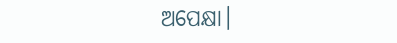ଅପେକ୍ଷା।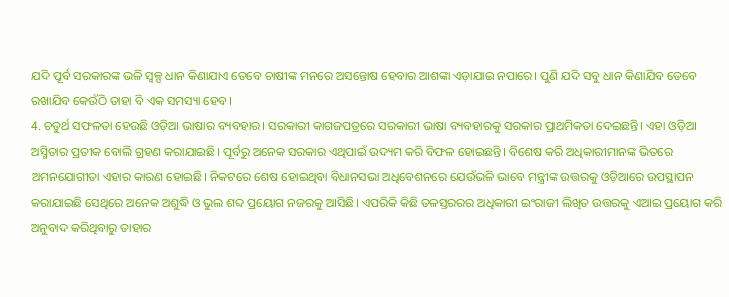ଯଦି ପୂର୍ବ ସରକାରଙ୍କ ଭଳି ସ୍ୱଳ୍ପ ଧାନ କିଣାଯାଏ ତେବେ ଚାଷୀଙ୍କ ମନରେ ଅସନ୍ତୋଷ ହେବାର ଆଶଙ୍କା ଏଡ଼ାଯାଇ ନପାରେ। ପୁଣି ଯଦି ସବୁ ଧାନ କିଣାଯିବ ତେବେ ରଖାଯିବ କେଉଁଠି ତାହା ବି ଏକ ସମସ୍ୟା ହେବ।
4. ଚତୁର୍ଥ ସଫଳତା ହେଉଛି ଓଡ଼ିଆ ଭାଷାର ବ୍ୟବହାର। ସରକାରୀ କାଗଜପତ୍ରରେ ସରକାରୀ ଭାଷା ବ୍ୟବହାରକୁ ସରକାର ପ୍ରାଥମିକତା ଦେଇଛନ୍ତି। ଏହା ଓଡ଼ିଆ ଅସ୍ମିତାର ପ୍ରତୀକ ବୋଲି ଗ୍ରହଣ କରାଯାଇଛି। ପୂର୍ବରୁ ଅନେକ ସରକାର ଏଥିପାଇଁ ଉଦ୍ୟମ କରି ବିଫଳ ହୋଇଛନ୍ତି। ବିଶେଷ କରି ଅଧିକାରୀମାନଙ୍କ ଭିତରେ ଅମନଯୋଗୀତା ଏହାର କାରଣ ହୋଇଛି। ନିକଟରେ ଶେଷ ହୋଇଥିବା ବିଧାନସଭା ଅଧିବେଶନରେ ଯେଉଁଭଳି ଭାବେ ମନ୍ତ୍ରୀଙ୍କ ଉତ୍ତରକୁ ଓଡ଼ିଆରେ ଉପସ୍ଥାପନ କରାଯାଇଛି ସେଥିରେ ଅନେକ ଅଶୁଦ୍ଧି ଓ ଭୁଲ ଶବ୍ଦ ପ୍ରୟୋଗ ନଜରକୁ ଆସିଛି। ଏପରିକି କିଛି ତଳସ୍ତରରର ଅଧିକାରୀ ଇଂରାଜୀ ଲିଖିତ ଉତ୍ତରକୁ ଏଆଇ ପ୍ରୟୋଗ କରି ଅନୁବାଦ କରିଥିବାରୁ ତାହାର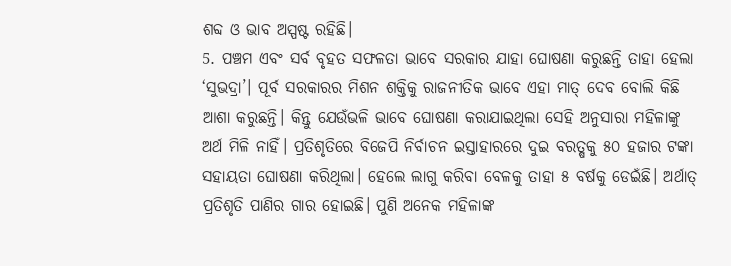ଶବ୍ଦ ଓ ଭାବ ଅସ୍ପଷ୍ଟ ରହିଛି।
5. ପଞ୍ଚମ ଏବଂ ସର୍ବ ବୃହତ ସଫଳତା ଭାବେ ସରକାର ଯାହା ଘୋଷଣା କରୁଛନ୍ତି ତାହା ହେଲା ‘ସୁଭଦ୍ରା’। ପୂର୍ବ ସରକାରର ମିଶନ ଶକ୍ତିକୁ ରାଜନୀତିକ ଭାବେ ଏହା ମାତ୍ ଦେବ ବୋଲି କିଛି ଆଶା କରୁଛନ୍ତି। କିନ୍ତୁ ଯେଉଁଭଳି ଭାବେ ଘୋଷଣା କରାଯାଇଥିଲା ସେହି ଅନୁସାରା ମହିଳାଙ୍କୁ ଅର୍ଥ ମିଳି ନାହିଁ। ପ୍ରତିଶୃତିରେ ବିଜେପି ନିର୍ବାଚନ ଇସ୍ତାହାରରେ ଦୁଇ ବରତ୍ଷକୁ ୫୦ ହଜାର ଟଙ୍କା ସହାୟତା ଘୋଷଣା କରିଥିଲା। ହେଲେ ଲାଗୁ କରିବା ବେଳକୁ ତାହା ୫ ବର୍ଷକୁ ଡେଇଁଛି। ଅର୍ଥାତ୍ ପ୍ରତିଶୃତି ପାଣିର ଗାର ହୋଇଛି। ପୁଣି ଅନେକ ମହିଳାଙ୍କ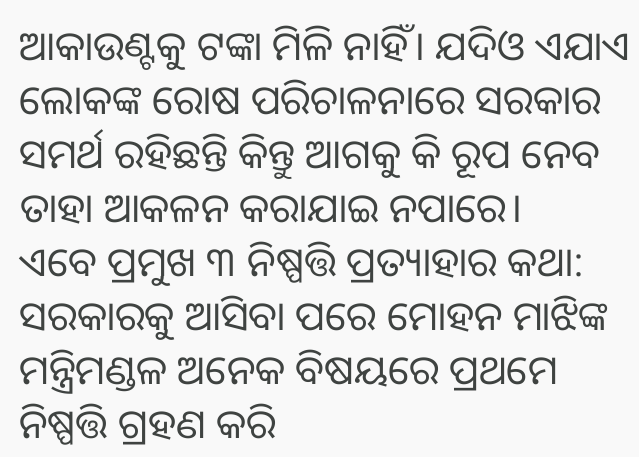ଆକାଉଣ୍ଟକୁ ଟଙ୍କା ମିଳି ନାହିଁ। ଯଦିଓ ଏଯାଏ ଲୋକଙ୍କ ରୋଷ ପରିଚାଳନାରେ ସରକାର ସମର୍ଥ ରହିଛନ୍ତି କିନ୍ତୁ ଆଗକୁ କି ରୂପ ନେବ ତାହା ଆକଳନ କରାଯାଇ ନପାରେ।
ଏବେ ପ୍ରମୁଖ ୩ ନିଷ୍ପତ୍ତି ପ୍ରତ୍ୟାହାର କଥା:
ସରକାରକୁ ଆସିବା ପରେ ମୋହନ ମାଝିଙ୍କ ମନ୍ତ୍ରିମଣ୍ଡଳ ଅନେକ ବିଷୟରେ ପ୍ରଥମେ ନିଷ୍ପତ୍ତି ଗ୍ରହଣ କରି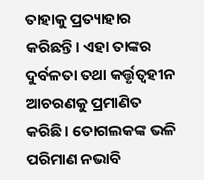ତାହାକୁ ପ୍ରତ୍ୟାହାର କରିଛନ୍ତି। ଏହା ତାଙ୍କର ଦୁର୍ବଳତା ତଥା କର୍ତ୍ତୃତ୍ୱହୀନ ଆଚରଣକୁ ପ୍ରମାଣିତ କରିଛି। ତୋଗଲକଙ୍କ ଭଳି ପରିମାଣ ନଭାବି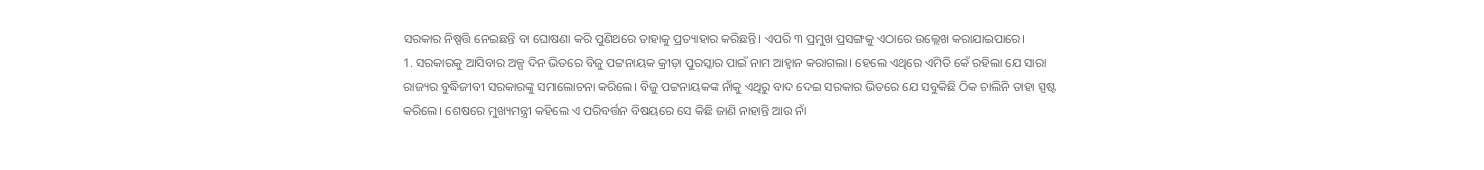ସରକାର ନିଷ୍ପତ୍ତି ନେଇଛନ୍ତି ବା ଘୋଷଣା କରି ପୁଣିଥରେ ତାହାକୁ ପ୍ରତ୍ୟାହାର କରିଛନ୍ତି। ଏପରି ୩ ପ୍ରମୁଖ ପ୍ରସଙ୍ଗକୁ ଏଠାରେ ଉଲ୍ଲେଖ କରାଯାଇପାରେ।
1. ସରକାରକୁ ଆସିବାର ଅଳ୍ପ ଦିନ ଭିତରେ ବିଜୁ ପଟ୍ଟନାୟକ କ୍ରୀଡ଼ା ପୁରସ୍କାର ପାଇଁ ନାମ ଆହ୍ୱାନ କରାଗଲା। ହେଲେ ଏଥିରେ ଏମିତି କେଁ ରହିଲା ଯେ ସାରା ରାଜ୍ୟର ବୁଦ୍ଧିଜୀବୀ ସରକାରଙ୍କୁ ସମାଲୋଚନା କରିଲେ। ବିଜୁ ପଟ୍ଟନାୟକଙ୍କ ନାଁକୁ ଏଥିରୁ ବାଦ ଦେଇ ସରକାର ଭିତରେ ଯେ ସବୁକିଛି ଠିକ ଚାଲିନି ତାହା ସ୍ପଷ୍ଟ କରିଲେ। ଶେଷରେ ମୁଖ୍ୟମନ୍ତ୍ରୀ କହିଲେ ଏ ପରିବର୍ତ୍ତନ ବିଷୟରେ ସେ କିଛି ଜାଣି ନାହାନ୍ତି ଆଉ ନାଁ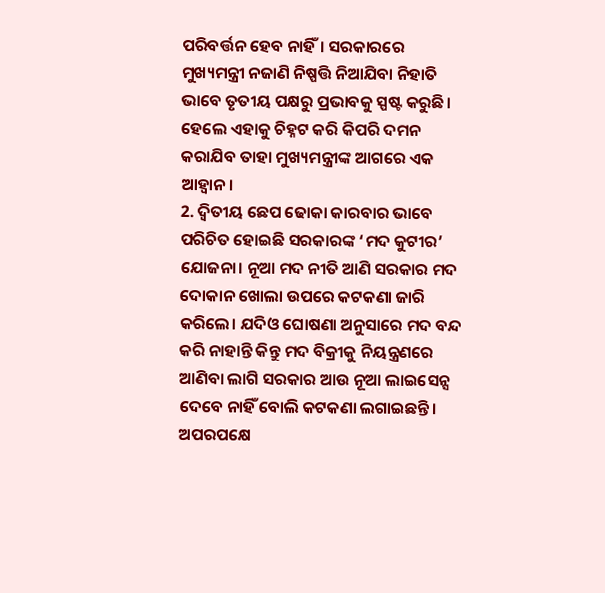ପରିବର୍ତ୍ତନ ହେବ ନାହିଁ। ସରକାରରେ ମୁଖ୍ୟମନ୍ତ୍ରୀ ନଜାଣି ନିଷ୍ପତ୍ତି ନିଆଯିବା ନିହାତି ଭାବେ ତୃତୀୟ ପକ୍ଷରୁ ପ୍ରଭାବକୁ ସ୍ପଷ୍ଟ କରୁଛି। ହେଲେ ଏହାକୁ ଚିହ୍ନଟ କରି କିପରି ଦମନ କରାଯିବ ତାହା ମୁଖ୍ୟମନ୍ତ୍ରୀଙ୍କ ଆଗରେ ଏକ ଆହ୍ୱାନ।
2. ଦ୍ୱିତୀୟ ଛେପ ଢୋକା କାରବାର ଭାବେ ପରିଚିତ ହୋଇଛି ସରକାରଙ୍କ ‘ମଦ କୁଟୀର’ ଯୋଜନା। ନୂଆ ମଦ ନୀତି ଆଣି ସରକାର ମଦ ଦୋକାନ ଖୋଲା ଉପରେ କଟକଣା ଜାରି କରିଲେ। ଯଦିଓ ଘୋଷଣା ଅନୁସାରେ ମଦ ବନ୍ଦ କରି ନାହାନ୍ତି କିନ୍ତୁ ମଦ ବିକ୍ରୀକୁ ନିୟନ୍ତ୍ରଣରେ ଆଣିବା ଲାଗି ସରକାର ଆଉ ନୂଆ ଲାଇସେନ୍ସ ଦେବେ ନାହିଁ ବୋଲି କଟକଣା ଲଗାଇଛନ୍ତି। ଅପରପକ୍ଷେ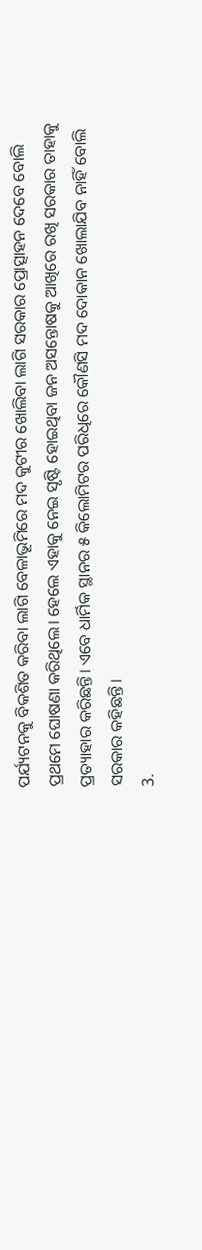ପର୍ଯ୍ୟଟନକୁ ବିକଶିତ କରିବା ଲାଗି ବେଳାଭୂମିରେ ମଦ କୁଟୀର ଖୋଲିବା ଲାଗି ସରକାର ପ୍ରୋତ୍ସାହନ ଦେବେ ବୋଲି ପ୍ରଥମେ ଘୋଷଣା କରିଥିଲେ। ହେଲେ ଏହାକୁ ନେଇ ସୃଷ୍ଟି ହୋଇଥିବା ଜନ ଅସନ୍ତୋଷକୁ ଆଖିରେ ରଖି ସରକାର ତାହାକୁ ପ୍ରତ୍ୟାହାର କରିଛନ୍ତି। ଏବେ ଧାର୍ମିକ ସ୍ଥାନର ୫ କିଲୋମିଟର ପରିଧିରେ କୌଣସି ମଦ ଦୋକାନ ଖୋଲାଯିବ ନାହିଁ ବୋଲି ସରକାର କହିଛନ୍ତି।
3.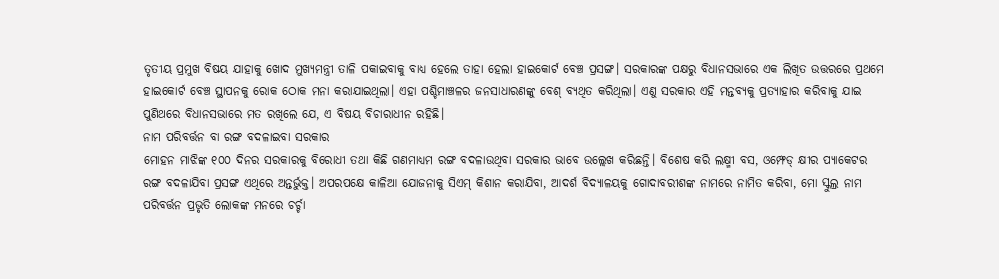ତୃତୀୟ ପ୍ରମୁଖ ବିଷୟ ଯାହାକୁ ଖୋଦ ମୁଖ୍ୟମନ୍ତ୍ରୀ ତାଳି ପକାଇବାକୁ ବାଧ୍ୟ ହେଲେ ତାହା ହେଲା ହାଇକୋର୍ଟ ବେଞ୍ଚ ପ୍ରସଙ୍ଗ। ସରକାରଙ୍କ ପକ୍ଷରୁ ବିଧାନସଭାରେ ଏକ ଲିଖିତ ଉତ୍ତରରେ ପ୍ରଥମେ ହାଇକୋର୍ଟ ବେଞ୍ଚ ସ୍ଥାପନକୁ ରୋକ ଠୋକ ମନା କରାଯାଇଥିଲା। ଏହା ପଶ୍ଚିମାଞ୍ଚଳର ଜନସାଧାରଣଙ୍କୁ ବେଶ୍ ବ୍ୟଥିତ କରିଥିଲା। ଏଣୁ ସରକାର ଏହି ମନ୍ତବ୍ୟକୁ ପ୍ରତ୍ୟାହାର କରିବାକୁ ଯାଇ ପୁଣିଥରେ ବିଧାନସଭାରେ ମତ ରଖିଲେ ଯେ, ଏ ବିଷୟ ବିଚାରାଧୀନ ରହିଛି।
ନାମ ପରିବର୍ତ୍ତନ ବା ରଙ୍ଗ ବଦଳାଇବା ସରକାର
ମୋହନ ମାଝିଙ୍କ ୧୦୦ ଦିନର ସରକାରକୁ ବିରୋଧୀ ତଥା କିଛି ଗଣମାଧ୍ୟମ ରଙ୍ଗ ବଦଳାଉଥିବା ସରକାର ଭାବେ ଉଲ୍ଲେଖ କରିଛନ୍ତି। ବିଶେଷ କରି ଲକ୍ଷ୍ମୀ ବସ, ଓମ୍ଫେଡ୍ କ୍ଷୀର ପ୍ୟାକେଟର ରଙ୍ଗ ବଦଳାଯିବା ପ୍ରସଙ୍ଗ ଏଥିରେ ଅନ୍ତର୍ଭୁକ୍ତ। ଅପରପକ୍ଷେ କାଳିଆ ଯୋଜନାକୁ ସିଏମ୍ କିଶାନ କରାଯିବା, ଆଦର୍ଶ ବିଦ୍ୟାଳୟକୁ ଗୋଦାବରୀଶଙ୍କ ନାମରେ ନାମିତ କରିବା, ମୋ ସ୍କୁଲ୍ର ନାମ ପରିବର୍ତ୍ତନ ପ୍ରଭୃତି ଲୋକଙ୍କ ମନରେ ଚର୍ଚ୍ଚା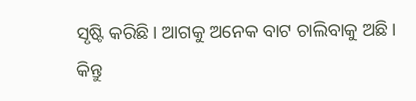ସୃଷ୍ଟି କରିଛି। ଆଗକୁ ଅନେକ ବାଟ ଚାଲିବାକୁ ଅଛି। କିନ୍ତୁ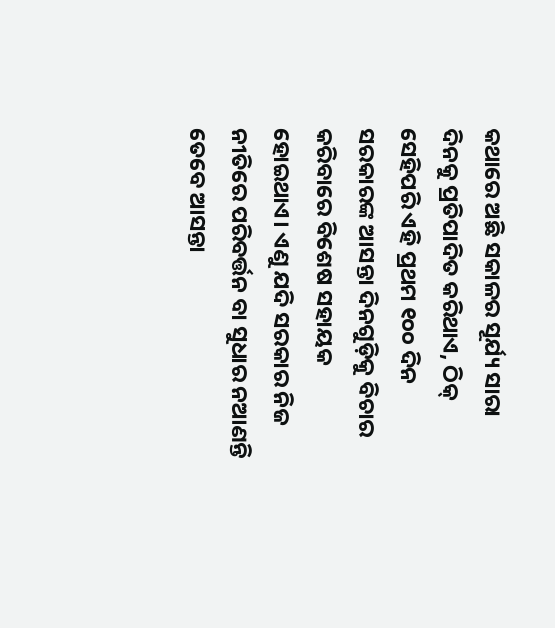କଥାରେ ଅଛି ସକାଳର ସୂର୍ଯ୍ୟ ସାରା ଦିନକୁ ପ୍ରତିପାଦିତ କରିଥାଏ, ଠିକ୍ ସେହିପରି ଏହି ପ୍ରଥମ ୧୦୦ ଦିନ ସରକାରଙ୍କ ଆସନ୍ତା ଦିନଗୁଡ଼ିକୁ ବିଚାର କରିବାରେ ବିଶେଷ ସହାୟକ ହୋଇଥାଏ। ଏଣୁ ଯଦି ସରକାର ନିଜ ନୀତିରେ ପରିବର୍ତ୍ତନ ବା ସୁଧାର ନଆଣନ୍ତି ତେବେ ଆସନ୍ତା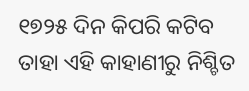୧୭୨୫ ଦିନ କିପରି କଟିବ ତାହା ଏହି କାହାଣୀରୁ ନିଶ୍ଚିତ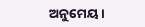ଅନୁମେୟ।